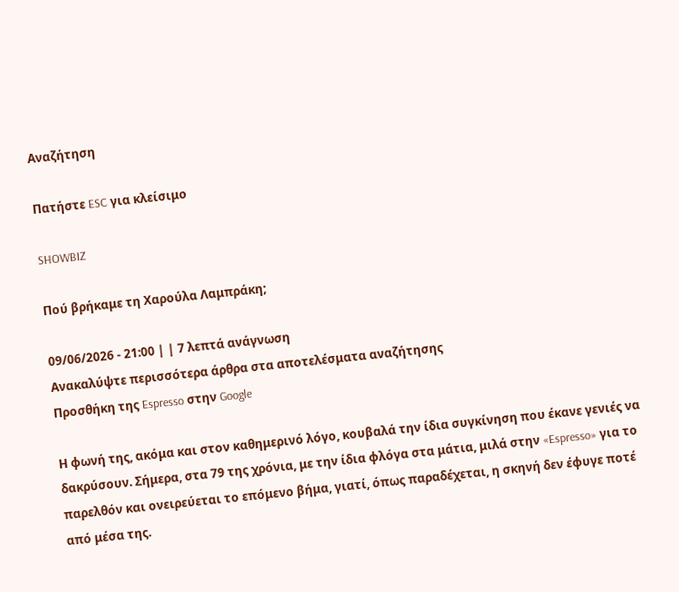Αναζήτηση

Πατήστε ESC για κλείσιμο

SHOWBIZ

Πού βρήκαμε τη Χαρούλα Λαμπράκη;

09/06/2026 - 21:00 | | 7 λεπτά ανάγνωση
Ανακαλύψτε περισσότερα άρθρα στα αποτελέσματα αναζήτησης
Προσθήκη της Espresso στην Google

Η φωνή της, ακόμα και στον καθημερινό λόγο, κουβαλά την ίδια συγκίνηση που έκανε γενιές να δακρύσουν. Σήμερα, στα 79 της χρόνια, με την ίδια φλόγα στα μάτια, μιλά στην «Espresso» για το παρελθόν και ονειρεύεται το επόμενο βήμα, γιατί, όπως παραδέχεται, η σκηνή δεν έφυγε ποτέ από μέσα της.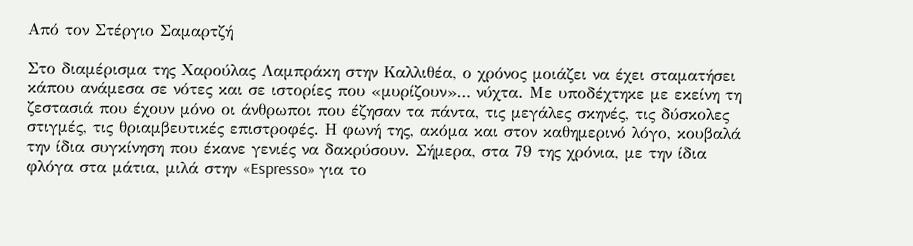Από τον Στέργιο Σαμαρτζή

Στο διαμέρισμα της Χαρούλας Λαμπράκη στην Καλλιθέα, ο χρόνος μοιάζει να έχει σταματήσει κάπου ανάμεσα σε νότες και σε ιστορίες που «μυρίζουν»… νύχτα. Με υποδέχτηκε με εκείνη τη ζεστασιά που έχουν μόνο οι άνθρωποι που έζησαν τα πάντα, τις μεγάλες σκηνές, τις δύσκολες στιγμές, τις θριαμβευτικές επιστροφές. Η φωνή της, ακόμα και στον καθημερινό λόγο, κουβαλά την ίδια συγκίνηση που έκανε γενιές να δακρύσουν. Σήμερα, στα 79 της χρόνια, με την ίδια φλόγα στα μάτια, μιλά στην «Espresso» για το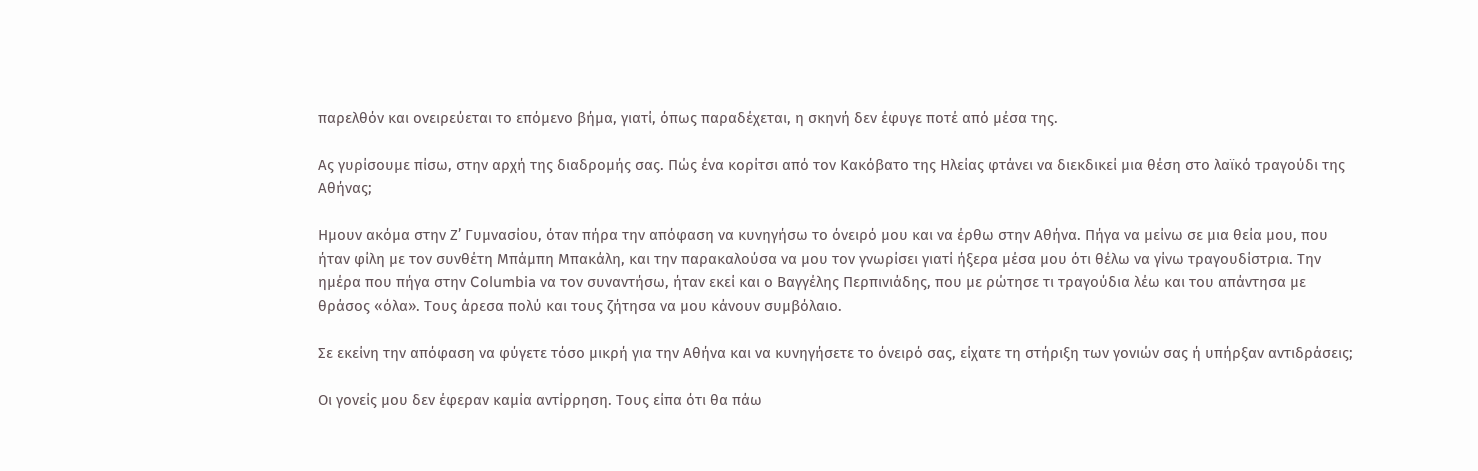παρελθόν και ονειρεύεται το επόμενο βήμα, γιατί, όπως παραδέχεται, η σκηνή δεν έφυγε ποτέ από μέσα της.

Ας γυρίσουμε πίσω, στην αρχή της διαδρομής σας. Πώς ένα κορίτσι από τον Κακόβατο της Ηλείας φτάνει να διεκδικεί μια θέση στο λαϊκό τραγούδι της Αθήνας;

Ημουν ακόμα στην Ζ’ Γυμνασίου, όταν πήρα την απόφαση να κυνηγήσω το όνειρό μου και να έρθω στην Αθήνα. Πήγα να μείνω σε μια θεία μου, που ήταν φίλη με τον συνθέτη Μπάμπη Μπακάλη, και την παρακαλούσα να μου τον γνωρίσει γιατί ήξερα μέσα μου ότι θέλω να γίνω τραγουδίστρια. Την ημέρα που πήγα στην Columbia να τον συναντήσω, ήταν εκεί και ο Βαγγέλης Περπινιάδης, που με ρώτησε τι τραγούδια λέω και του απάντησα με θράσος «όλα». Τους άρεσα πολύ και τους ζήτησα να μου κάνουν συμβόλαιο.

Σε εκείνη την απόφαση να φύγετε τόσο μικρή για την Αθήνα και να κυνηγήσετε το όνειρό σας, είχατε τη στήριξη των γονιών σας ή υπήρξαν αντιδράσεις;

Οι γονείς μου δεν έφεραν καμία αντίρρηση. Τους είπα ότι θα πάω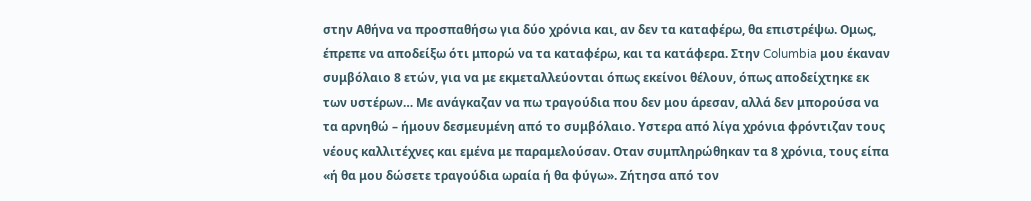στην Αθήνα να προσπαθήσω για δύο χρόνια και, αν δεν τα καταφέρω, θα επιστρέψω. Ομως, έπρεπε να αποδείξω ότι μπορώ να τα καταφέρω, και τα κατάφερα. Στην Columbia μου έκαναν συμβόλαιο 8 ετών, για να με εκμεταλλεύονται όπως εκείνοι θέλουν, όπως αποδείχτηκε εκ των υστέρων… Με ανάγκαζαν να πω τραγούδια που δεν μου άρεσαν, αλλά δεν μπορούσα να τα αρνηθώ – ήμουν δεσμευμένη από το συμβόλαιο. Υστερα από λίγα χρόνια φρόντιζαν τους νέους καλλιτέχνες και εμένα με παραμελούσαν. Οταν συμπληρώθηκαν τα 8 χρόνια, τους είπα «ή θα μου δώσετε τραγούδια ωραία ή θα φύγω». Ζήτησα από τον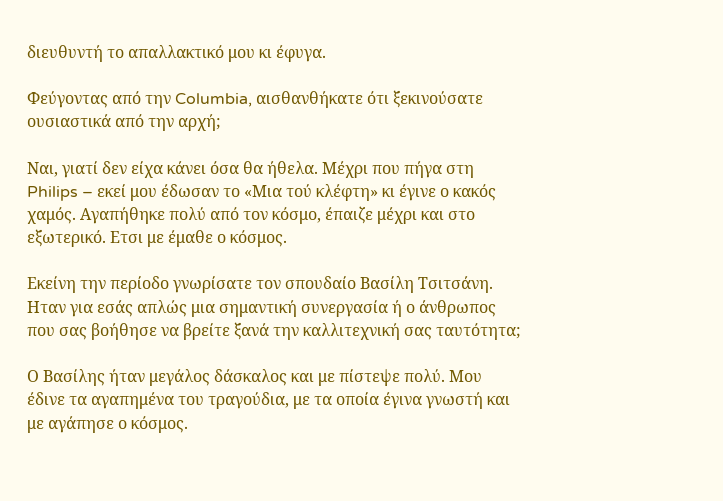διευθυντή το απαλλακτικό μου κι έφυγα.

Φεύγοντας από την Columbia, αισθανθήκατε ότι ξεκινούσατε ουσιαστικά από την αρχή;

Ναι, γιατί δεν είχα κάνει όσα θα ήθελα. Μέχρι που πήγα στη Philips – εκεί μου έδωσαν το «Μια τού κλέφτη» κι έγινε ο κακός χαμός. Αγαπήθηκε πολύ από τον κόσμο, έπαιζε μέχρι και στο εξωτερικό. Ετσι με έμαθε ο κόσμος.

Εκείνη την περίοδο γνωρίσατε τον σπουδαίο Βασίλη Τσιτσάνη. Ηταν για εσάς απλώς μια σημαντική συνεργασία ή ο άνθρωπος που σας βοήθησε να βρείτε ξανά την καλλιτεχνική σας ταυτότητα;

Ο Βασίλης ήταν μεγάλος δάσκαλος και με πίστεψε πολύ. Μου έδινε τα αγαπημένα του τραγούδια, με τα οποία έγινα γνωστή και με αγάπησε ο κόσμος.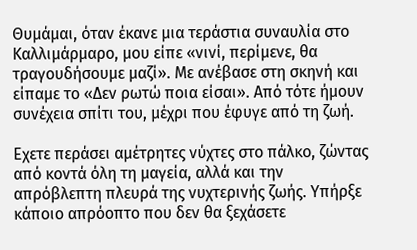Θυμάμαι, όταν έκανε μια τεράστια συναυλία στο Καλλιμάρμαρο, μου είπε «νινί, περίμενε, θα τραγουδήσουμε μαζί». Με ανέβασε στη σκηνή και είπαμε το «Δεν ρωτώ ποια είσαι». Από τότε ήμουν συνέχεια σπίτι του, μέχρι που έφυγε από τη ζωή.

Εχετε περάσει αμέτρητες νύχτες στο πάλκο, ζώντας από κοντά όλη τη μαγεία, αλλά και την απρόβλεπτη πλευρά της νυχτερινής ζωής. Υπήρξε κάποιο απρόοπτο που δεν θα ξεχάσετε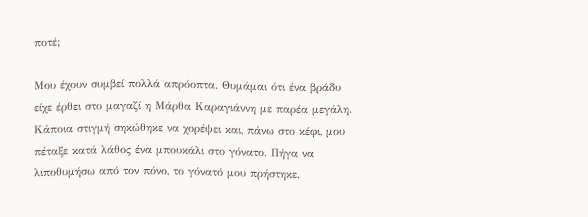ποτέ;

Μου έχουν συμβεί πολλά απρόοπτα. Θυμάμαι ότι ένα βράδυ είχε έρθει στο μαγαζί η Μάρθα Καραγιάννη με παρέα μεγάλη. Κάποια στιγμή σηκώθηκε να χορέψει και, πάνω στο κέφι, μου πέταξε κατά λάθος ένα μπουκάλι στο γόνατο. Πήγα να λιποθυμήσω από τον πόνο, το γόνατό μου πρήστηκε,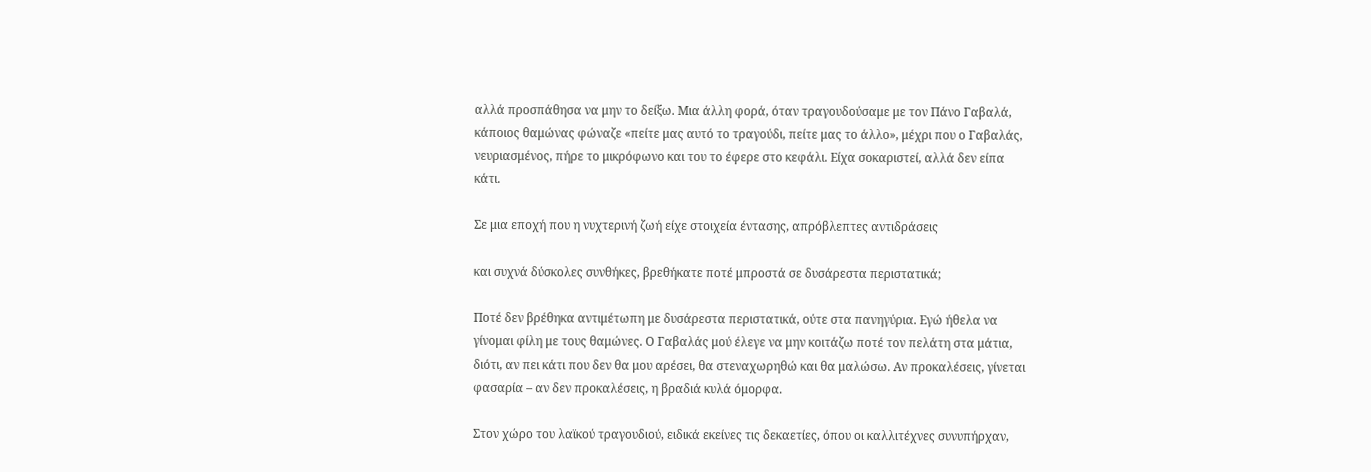αλλά προσπάθησα να μην το δείξω. Μια άλλη φορά, όταν τραγουδούσαμε με τον Πάνο Γαβαλά, κάποιος θαμώνας φώναζε «πείτε μας αυτό το τραγούδι, πείτε μας το άλλο», μέχρι που ο Γαβαλάς, νευριασμένος, πήρε το μικρόφωνο και του το έφερε στο κεφάλι. Είχα σοκαριστεί, αλλά δεν είπα κάτι.

Σε μια εποχή που η νυχτερινή ζωή είχε στοιχεία έντασης, απρόβλεπτες αντιδράσεις

και συχνά δύσκολες συνθήκες, βρεθήκατε ποτέ μπροστά σε δυσάρεστα περιστατικά;

Ποτέ δεν βρέθηκα αντιμέτωπη με δυσάρεστα περιστατικά, ούτε στα πανηγύρια. Εγώ ήθελα να γίνομαι φίλη με τους θαμώνες. Ο Γαβαλάς μού έλεγε να μην κοιτάζω ποτέ τον πελάτη στα μάτια, διότι, αν πει κάτι που δεν θα μου αρέσει, θα στεναχωρηθώ και θα μαλώσω. Αν προκαλέσεις, γίνεται φασαρία – αν δεν προκαλέσεις, η βραδιά κυλά όμορφα.

Στον χώρο του λαϊκού τραγουδιού, ειδικά εκείνες τις δεκαετίες, όπου οι καλλιτέχνες συνυπήρχαν,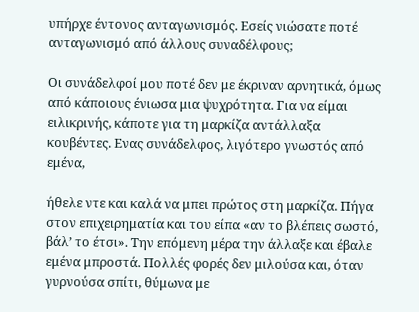υπήρχε έντονος ανταγωνισμός. Εσείς νιώσατε ποτέ ανταγωνισμό από άλλους συναδέλφους;

Οι συνάδελφοί μου ποτέ δεν με έκριναν αρνητικά, όμως από κάποιους ένιωσα μια ψυχρότητα. Για να είμαι ειλικρινής, κάποτε για τη μαρκίζα αντάλλαξα κουβέντες. Ενας συνάδελφος, λιγότερο γνωστός από εμένα,

ήθελε ντε και καλά να μπει πρώτος στη μαρκίζα. Πήγα στον επιχειρηματία και του είπα «αν το βλέπεις σωστό, βάλ’ το έτσι». Την επόμενη μέρα την άλλαξε και έβαλε εμένα μπροστά. Πολλές φορές δεν μιλούσα και, όταν γυρνούσα σπίτι, θύμωνα με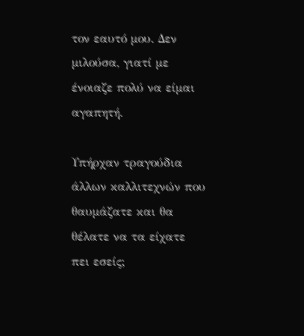τον εαυτό μου. Δεν μιλούσα, γιατί με ένοιαζε πολύ να είμαι αγαπητή.

Υπήρχαν τραγούδια άλλων καλλιτεχνών που θαυμάζατε και θα θέλατε να τα είχατε πει εσείς;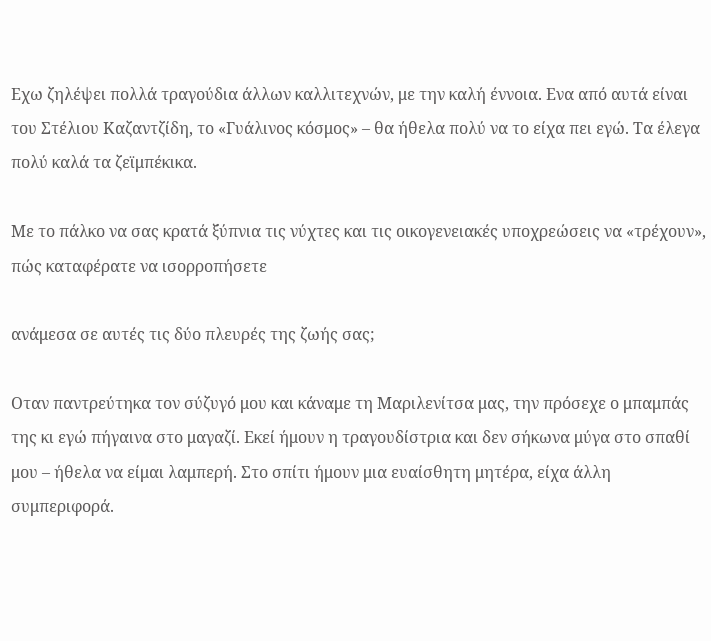Εχω ζηλέψει πολλά τραγούδια άλλων καλλιτεχνών, με την καλή έννοια. Ενα από αυτά είναι του Στέλιου Καζαντζίδη, το «Γυάλινος κόσμος» – θα ήθελα πολύ να το είχα πει εγώ. Τα έλεγα πολύ καλά τα ζεϊμπέκικα.

Με το πάλκο να σας κρατά ξύπνια τις νύχτες και τις οικογενειακές υποχρεώσεις να «τρέχουν», πώς καταφέρατε να ισορροπήσετε

ανάμεσα σε αυτές τις δύο πλευρές της ζωής σας;

Οταν παντρεύτηκα τον σύζυγό μου και κάναμε τη Μαριλενίτσα μας, την πρόσεχε ο μπαμπάς της κι εγώ πήγαινα στο μαγαζί. Εκεί ήμουν η τραγουδίστρια και δεν σήκωνα μύγα στο σπαθί μου – ήθελα να είμαι λαμπερή. Στο σπίτι ήμουν μια ευαίσθητη μητέρα, είχα άλλη συμπεριφορά.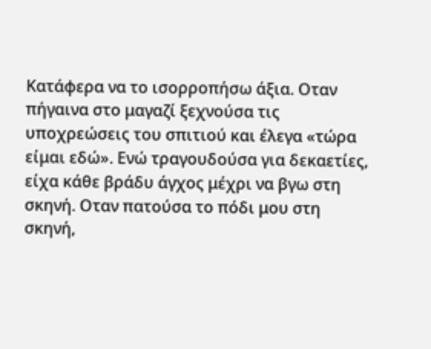Κατάφερα να το ισορροπήσω άξια. Οταν πήγαινα στο μαγαζί ξεχνούσα τις υποχρεώσεις του σπιτιού και έλεγα «τώρα είμαι εδώ». Ενώ τραγουδούσα για δεκαετίες, είχα κάθε βράδυ άγχος μέχρι να βγω στη σκηνή. Οταν πατούσα το πόδι μου στη σκηνή,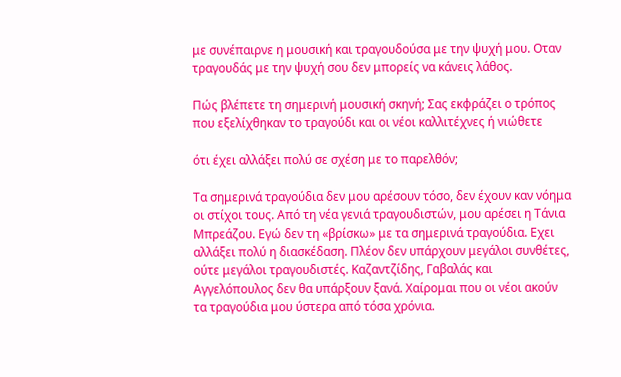με συνέπαιρνε η μουσική και τραγουδούσα με την ψυχή μου. Οταν τραγουδάς με την ψυχή σου δεν μπορείς να κάνεις λάθος.

Πώς βλέπετε τη σημερινή μουσική σκηνή; Σας εκφράζει ο τρόπος που εξελίχθηκαν το τραγούδι και οι νέοι καλλιτέχνες ή νιώθετε

ότι έχει αλλάξει πολύ σε σχέση με το παρελθόν;

Τα σημερινά τραγούδια δεν μου αρέσουν τόσο, δεν έχουν καν νόημα οι στίχοι τους. Από τη νέα γενιά τραγουδιστών, μου αρέσει η Τάνια Μπρεάζου. Εγώ δεν τη «βρίσκω» με τα σημερινά τραγούδια. Εχει αλλάξει πολύ η διασκέδαση. Πλέον δεν υπάρχουν μεγάλοι συνθέτες, ούτε μεγάλοι τραγουδιστές. Καζαντζίδης, Γαβαλάς και Αγγελόπουλος δεν θα υπάρξουν ξανά. Χαίρομαι που οι νέοι ακούν τα τραγούδια μου ύστερα από τόσα χρόνια.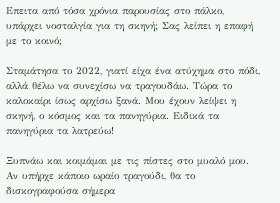Επειτα από τόσα χρόνια παρουσίας στο πάλκο, υπάρχει νοσταλγία για τη σκηνή; Σας λείπει η επαφή με το κοινό;

Σταμάτησα το 2022, γιατί είχα ένα ατύχημα στο πόδι, αλλά θέλω να συνεχίσω να τραγουδάω. Τώρα το καλοκαίρι ίσως αρχίσω ξανά. Μου έχουν λείψει η σκηνή, ο κόσμος και τα πανηγύρια. Ειδικά τα πανηγύρια τα λατρεύω!

Ξυπνάω και κοιμάμαι με τις πίστες στο μυαλό μου. Αν υπήρχε κάποιο ωραίο τραγούδι, θα το δισκογραφούσα σήμερα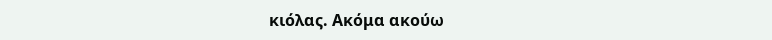κιόλας. Ακόμα ακούω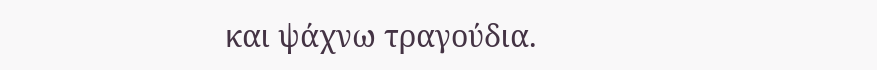και ψάχνω τραγούδια.